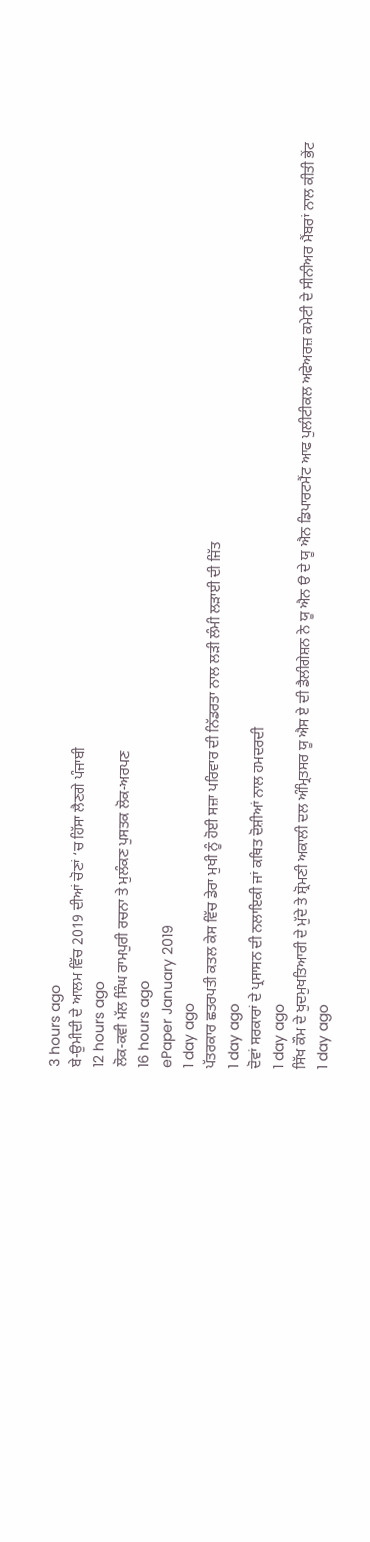3 hours ago
ਬੇ-ਉਮੀਦੀ ਦੇ ਆਲਮ ਵਿੱਚ 2019 ਦੀਆਂ ਚੋਣਾਂ ‘ਚ ਹਿੱਸਾ ਲੈਣਗੇ ਪੰਜਾਬੀ
12 hours ago
ਲੋਕ-ਕਵੀ ਮੱਲ ਸਿੰਘ ਰਾਮਪੁਰੀ ਰਚਨਾ ਤੇ ਮੁਲੰਕਣ ਪੁਸਤਕ ਲੋਕ-ਅਰਪਣ
16 hours ago
ePaper January 2019
1 day ago
ਪੱਤਰਕਾਰ ਛਤਰਪਤੀ ਕਤਲ ਕੇਸ ਵਿੱਚ ਡੇਰਾ ਮੁਖੀ ਨੂੰ ਹੋਈ ਸਜ਼ਾ ਪਰਿਵਾਰ ਦੀ ਨਿੱਡਰਤਾ ਨਾਲ ਲੜੀ ਲੰਮੀ ਲੜਾਈ ਦੀ ਜਿੱਤ
1 day ago
ਦੋਵਾਂ ਸਰਕਾਰਾਂ ਦੇ ਪ੍ਰਸਾਸਨ ਦੀ ਨਲਾਇਕੀ ਜਾਂ ਕਥਿਤ ਦੋਸ਼ੀਆਂ ਨਾਲ ਹਮਦਰਦੀ
1 day ago
ਸਿੱਖ ਕੌਮ ਦੇ ਖੁਦਮੁਖਤਿਆਰੀ ਦੇ ਮੁੱਦੇ ਤੇ ਸ਼੍ਰੋਮਣੀ ਅਕਾਲੀ ਦਲ ਅੰਮ੍ਰਿਤਸਰ ਯੂ ਐਸ ਏ ਦੀ ਡੈਲੀਗੇਸ਼ਨ ਨੇ ਯੂ ਐਨ ੳ ਦੇ ਯੂ ਐਨ ਡਿਪਾਰਟਮੈਂਟ ਆਫ ਪੁਲੀਟੀਕਲ ਅਫੇਅਰਜ਼ ਕਮੇਟੀ ਦੇ ਸੀਨੀਅਰ ਮੈਂਬਰਾਂ ਨਾਲ ਕੀਤੀ ਭੇਂਟ
1 day ago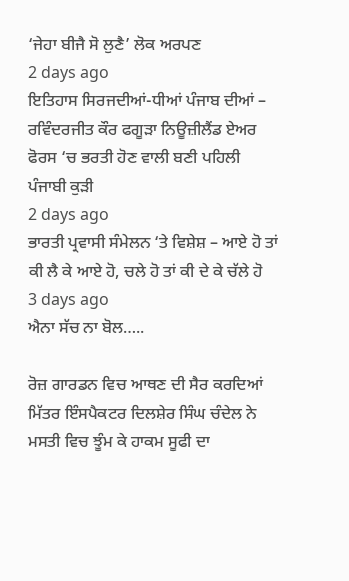‘ਜੇਹਾ ਬੀਜੈ ਸੋ ਲੁਣੈ’ ਲੋਕ ਅਰਪਣ
2 days ago
ਇਤਿਹਾਸ ਸਿਰਜਦੀਆਂ-ਧੀਆਂ ਪੰਜਾਬ ਦੀਆਂ – ਰਵਿੰਦਰਜੀਤ ਕੌਰ ਫਗੂੜਾ ਨਿਊਜ਼ੀਲੈਂਡ ਏਅਰ ਫੋਰਸ ‘ਚ ਭਰਤੀ ਹੋਣ ਵਾਲੀ ਬਣੀ ਪਹਿਲੀ ਪੰਜਾਬੀ ਕੁੜੀ
2 days ago
ਭਾਰਤੀ ਪ੍ਰਵਾਸੀ ਸੰਮੇਲਨ ‘ਤੇ ਵਿਸ਼ੇਸ਼ – ਆਏ ਹੋ ਤਾਂ ਕੀ ਲੈ ਕੇ ਆਏ ਹੋ, ਚਲੇ ਹੋ ਤਾਂ ਕੀ ਦੇ ਕੇ ਚੱਲੇ ਹੋ
3 days ago
ਐਨਾ ਸੱਚ ਨਾ ਬੋਲ…..

ਰੋਜ਼ ਗਾਰਡਨ ਵਿਚ ਆਥਣ ਦੀ ਸੈਰ ਕਰਦਿਆਂ ਮਿੱਤਰ ਇੰਸਪੈਕਟਰ ਦਿਲਸ਼ੇਰ ਸਿੰਘ ਚੰਦੇਲ ਨੇ ਮਸਤੀ ਵਿਚ ਝੂੰਮ ਕੇ ਹਾਕਮ ਸੂਫੀ ਦਾ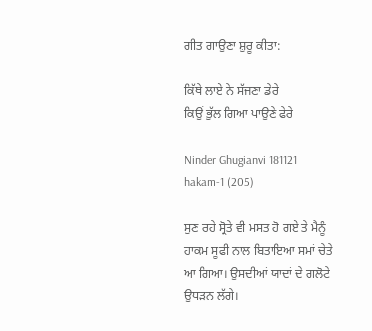ਗੀਤ ਗਾਉਣਾ ਸ਼ੁਰੂ ਕੀਤਾ:

ਕਿੱਥੇ ਲਾਏ ਨੇ ਸੱਜਣਾ ਡੇਰੇ
ਕਿਉਂ ਭੁੱਲ ਗਿਆ ਪਾਉਣੇ ਫੇਰੇ

Ninder Ghugianvi 181121 hakam-1 (205)

ਸੁਣ ਰਹੇ ਸ੍ਰੋਤੇ ਵੀ ਮਸਤ ਹੋ ਗਏ ਤੇ ਮੈਨੂੰ ਹਾਕਮ ਸੂਫੀ ਨਾਲ ਬਿਤਾਇਆ ਸਮਾਂ ਚੇਤੇ ਆ ਗਿਆ। ਉਸਦੀਆਂ ਯਾਦਾਂ ਦੇ ਗਲੋਟੇ ਉਧੜਨ ਲੱਗੇ।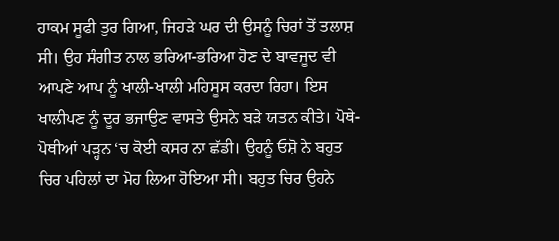ਹਾਕਮ ਸੂਫੀ ਤੁਰ ਗਿਆ, ਜਿਹੜੇ ਘਰ ਦੀ ਉਸਨੂੰ ਚਿਰਾਂ ਤੋਂ ਤਲਾਸ਼ ਸੀ। ਉਹ ਸੰਗੀਤ ਨਾਲ ਭਰਿਆ-ਭਰਿਆ ਹੋਣ ਦੇ ਬਾਵਜੂਦ ਵੀ ਆਪਣੇ ਆਪ ਨੂੰ ਖਾਲੀ-ਖਾਲੀ ਮਹਿਸੂਸ ਕਰਦਾ ਰਿਹਾ। ਇਸ ਖਾਲੀਪਣ ਨੂੰ ਦੂਰ ਭਜਾਉਣ ਵਾਸਤੇ ਉਸਨੇ ਬੜੇ ਯਤਨ ਕੀਤੇ। ਪੋਥੇ-ਪੋਥੀਆਂ ਪੜ੍ਹਨ ‘ਚ ਕੋਈ ਕਸਰ ਨਾ ਛੱਡੀ। ਉਹਨੂੰ ਓਸ਼ੋ ਨੇ ਬਹੁਤ ਚਿਰ ਪਹਿਲਾਂ ਦਾ ਮੋਹ ਲਿਆ ਹੋਇਆ ਸੀ। ਬਹੁਤ ਚਿਰ ਉਹਨੇ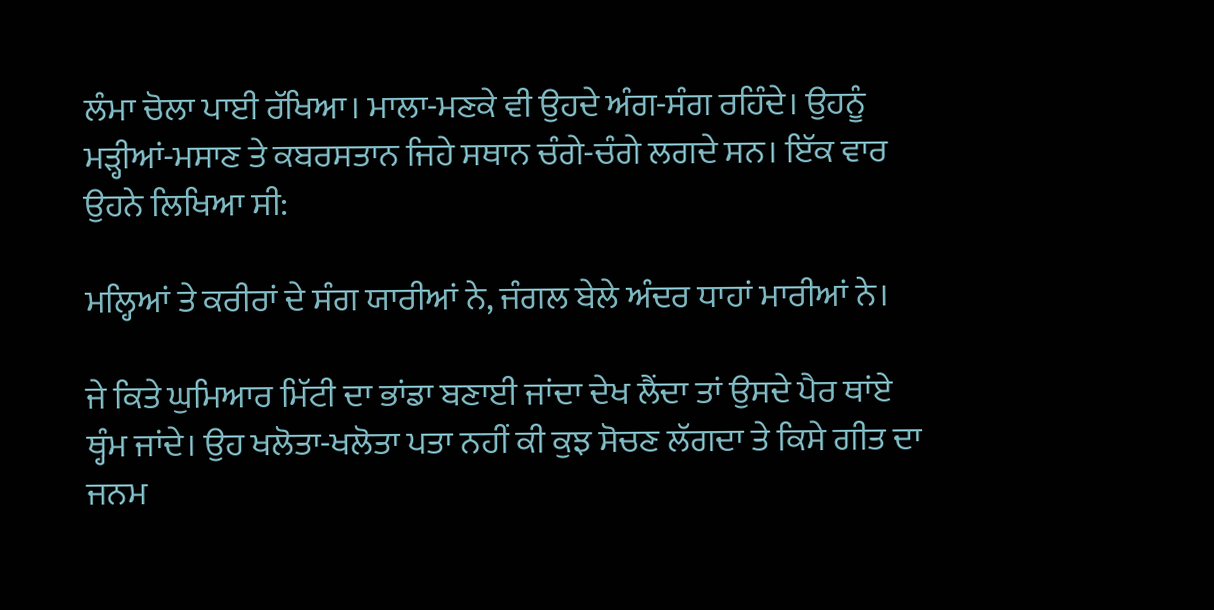ਲੰਮਾ ਚੋਲਾ ਪਾਈ ਰੱਖਿਆ। ਮਾਲਾ-ਮਣਕੇ ਵੀ ਉਹਦੇ ਅੰਗ-ਸੰਗ ਰਹਿੰਦੇ। ਉਹਨੂੰ ਮੜ੍ਹੀਆਂ-ਮਸਾਣ ਤੇ ਕਬਰਸਤਾਨ ਜਿਹੇ ਸਥਾਨ ਚੰਗੇ-ਚੰਗੇ ਲਗਦੇ ਸਨ। ਇੱਕ ਵਾਰ ਉਹਨੇ ਲਿਖਿਆ ਸੀ:

ਮਲ੍ਹਿਆਂ ਤੇ ਕਰੀਰਾਂ ਦੇ ਸੰਗ ਯਾਰੀਆਂ ਨੇ, ਜੰਗਲ ਬੇਲੇ ਅੰਦਰ ਧਾਹਾਂ ਮਾਰੀਆਂ ਨੇ।

ਜੇ ਕਿਤੇ ਘੁਮਿਆਰ ਮਿੱਟੀ ਦਾ ਭਾਂਡਾ ਬਣਾਈ ਜਾਂਦਾ ਦੇਖ ਲੈਂਦਾ ਤਾਂ ਉਸਦੇ ਪੈਰ ਥਾਂਏ ਥ੍ਹੰਮ ਜਾਂਦੇ। ਉਹ ਖਲੋਤਾ-ਖਲੋਤਾ ਪਤਾ ਨਹੀਂ ਕੀ ਕੁਝ ਸੋਚਣ ਲੱਗਦਾ ਤੇ ਕਿਸੇ ਗੀਤ ਦਾ ਜਨਮ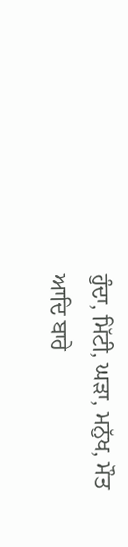ਹੁੰਦਾ, ਮਿੱਟੀ, ਘੜਾ, ਮਨੁੱਖ, ਮੌਤ ਆਦਿ ਬਾਰੇ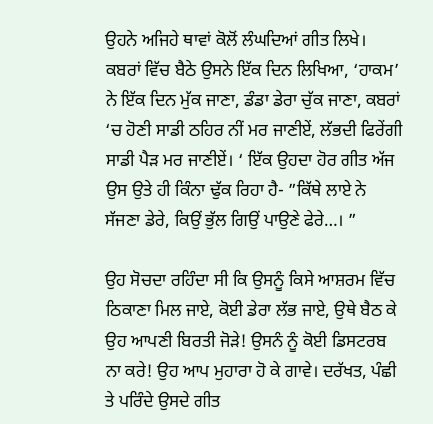ਉਹਨੇ ਅਜਿਹੇ ਥਾਵਾਂ ਕੋਲੋਂ ਲੰਘਦਿਆਂ ਗੀਤ ਲਿਖੇ। ਕਬਰਾਂ ਵਿੱਚ ਬੈਠੇ ਉਸਨੇ ਇੱਕ ਦਿਨ ਲਿਖਿਆ, ‘ਹਾਕਮ’ ਨੇ ਇੱਕ ਦਿਨ ਮੁੱਕ ਜਾਣਾ, ਡੰਡਾ ਡੇਰਾ ਚੁੱਕ ਜਾਣਾ, ਕਬਰਾਂ ‘ਚ ਹੋਣੀ ਸਾਡੀ ਠਹਿਰ ਨੀਂ ਮਰ ਜਾਣੀਏਂ, ਲੱਭਦੀ ਫਿਰੇਂਗੀ ਸਾਡੀ ਪੈੜ ਮਰ ਜਾਣੀਏਂ। ‘ ਇੱਕ ਉਹਦਾ ਹੋਰ ਗੀਤ ਅੱਜ ਉਸ ਉਤੇ ਹੀ ਕਿੰਨਾ ਢੁੱਕ ਰਿਹਾ ਹੈ- ”ਕਿੱਥੇ ਲਾਏ ਨੇ ਸੱਜਣਾ ਡੇਰੇ, ਕਿਉਂ ਭੁੱਲ ਗਿਉਂ ਪਾਉਣੇ ਫੇਰੇ…। ”

ਉਹ ਸੋਚਦਾ ਰਹਿੰਦਾ ਸੀ ਕਿ ਉਸਨੂੰ ਕਿਸੇ ਆਸ਼ਰਮ ਵਿੱਚ ਠਿਕਾਣਾ ਮਿਲ ਜਾਏ, ਕੋਈ ਡੇਰਾ ਲੱਭ ਜਾਏ, ਉਥੇ ਬੈਠ ਕੇ ਉਹ ਆਪਣੀ ਬਿਰਤੀ ਜੋੜੇ! ਉਸਨੰ ਨੂੰ ਕੋਈ ਡਿਸਟਰਬ ਨਾ ਕਰੇ! ਉਹ ਆਪ ਮੁਹਾਰਾ ਹੋ ਕੇ ਗਾਵੇ। ਦਰੱਖਤ, ਪੰਛੀ ਤੇ ਪਰਿੰਦੇ ਉਸਦੇ ਗੀਤ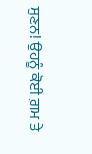ਸੁਣਨ! ਉਹਨੂੰ ਕੋਈ ਗ਼ਮ ਤੇ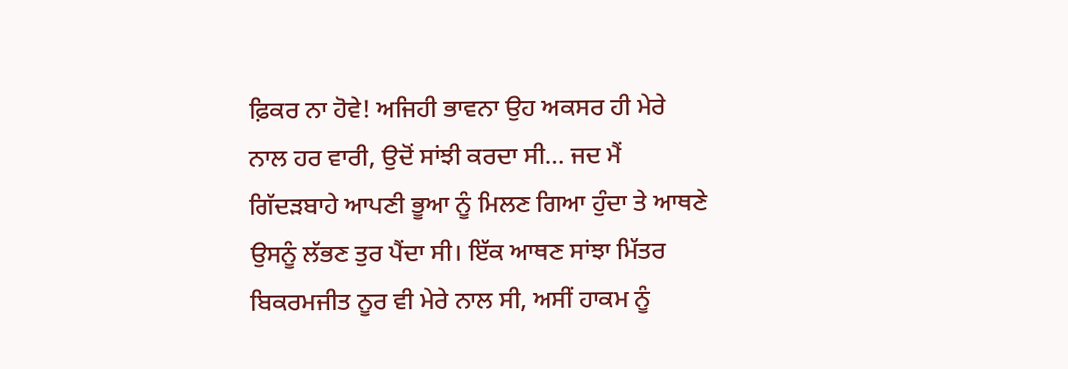ਫ਼ਿਕਰ ਨਾ ਹੋਵੇ! ਅਜਿਹੀ ਭਾਵਨਾ ਉਹ ਅਕਸਰ ਹੀ ਮੇਰੇ ਨਾਲ ਹਰ ਵਾਰੀ, ਉਦੋਂ ਸਾਂਝੀ ਕਰਦਾ ਸੀ… ਜਦ ਮੈਂ ਗਿੱਦੜਬਾਹੇ ਆਪਣੀ ਭੂਆ ਨੂੰ ਮਿਲਣ ਗਿਆ ਹੁੰਦਾ ਤੇ ਆਥਣੇ ਉਸਨੂੰ ਲੱਭਣ ਤੁਰ ਪੈਂਦਾ ਸੀ। ਇੱਕ ਆਥਣ ਸਾਂਝਾ ਮਿੱਤਰ ਬਿਕਰਮਜੀਤ ਨੂਰ ਵੀ ਮੇਰੇ ਨਾਲ ਸੀ, ਅਸੀਂ ਹਾਕਮ ਨੂੰ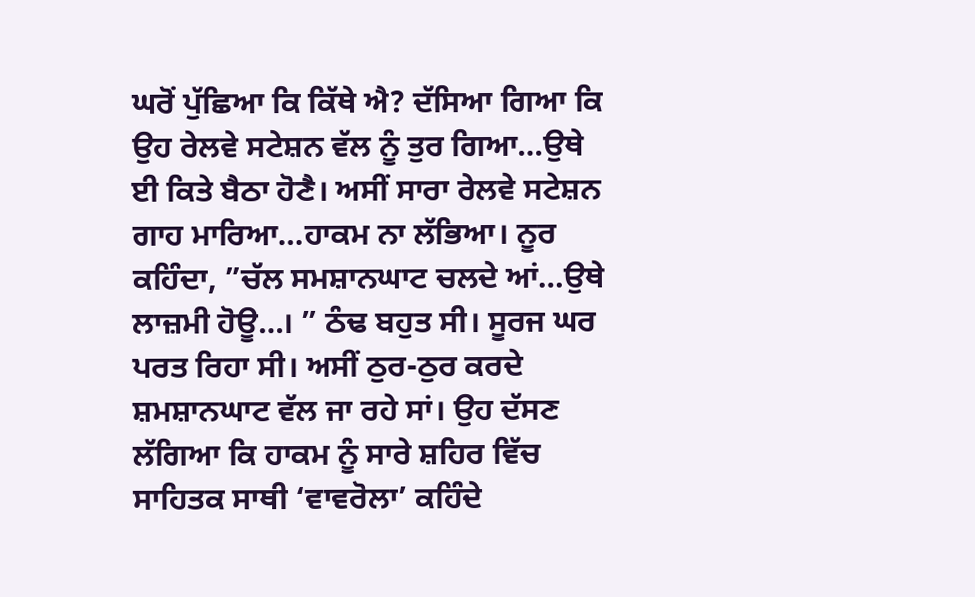ਘਰੋਂ ਪੁੱਛਿਆ ਕਿ ਕਿੱਥੇ ਐ? ਦੱਸਿਆ ਗਿਆ ਕਿ ਉਹ ਰੇਲਵੇ ਸਟੇਸ਼ਨ ਵੱਲ ਨੂੰ ਤੁਰ ਗਿਆ…ਉਥੇ ਈ ਕਿਤੇ ਬੈਠਾ ਹੋਣੈ। ਅਸੀਂ ਸਾਰਾ ਰੇਲਵੇ ਸਟੇਸ਼ਨ ਗਾਹ ਮਾਰਿਆ…ਹਾਕਮ ਨਾ ਲੱਭਿਆ। ਨੂਰ ਕਹਿੰਦਾ, ”ਚੱਲ ਸਮਸ਼ਾਨਘਾਟ ਚਲਦੇ ਆਂ…ਉਥੇ ਲਾਜ਼ਮੀ ਹੋਊ…। ” ਠੰਢ ਬਹੁਤ ਸੀ। ਸੂਰਜ ਘਰ ਪਰਤ ਰਿਹਾ ਸੀ। ਅਸੀਂ ਠੁਰ-ਠੁਰ ਕਰਦੇ ਸ਼ਮਸ਼ਾਨਘਾਟ ਵੱਲ ਜਾ ਰਹੇ ਸਾਂ। ਉਹ ਦੱਸਣ ਲੱਗਿਆ ਕਿ ਹਾਕਮ ਨੂੰ ਸਾਰੇ ਸ਼ਹਿਰ ਵਿੱਚ ਸਾਹਿਤਕ ਸਾਥੀ ‘ਵਾਵਰੋਲਾ’ ਕਹਿੰਦੇ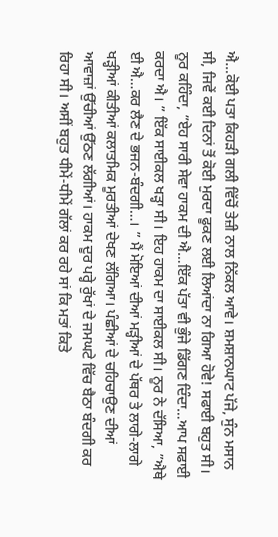ਐ…ਕੋਈ ਪਤਾ ਕਿਹੜੀ ਗਲੀ ਵਿੱਚੋਂ ਤੇਜ਼ੀ ਨਾਲ ਨਿੱਕਲ ਆਵੇ। ਸ਼ਮਸ਼ਾਨਘਾਟ ਪੱਜੇ, ਸੁੰਨ ਮਸਾਨ ਸੀ, ਜਿਵੇਂ ਕਈ ਦਿਨਾਂ ਤੋਂ ਕੋਈ ਮੁਰਦਾ ਫੂਕਣ ਲਈ ਲਿਆਂਦਾ ਨਾ ਗਿਆ ਹੋਵੇ! ਸਫਾਈ ਬਹੁਤ ਸੀ। ਨੂਰ ਕਹਿੰਦਾ, ”ਏਹ ਸਾਰੀ ਸੇਵਾ ਹਾਕਮ ਦੀ ਐ…ਇੱਕ ਪੱਤਾ ਵੀ ਭੁੰਜੇ ਡਿੱਗਣ ਦਿੰਦਾ…ਆਪ ਸਫਾਈ ਕਰਦਾ ਐ। ” ਇੱਕ ਸਾਈਕਲ ਖੜ੍ਹਾ ਸੀ। ਇਹ ਹਾਕਮ ਦਾ ਸਾਈਕਲ ਸੀ। ਨੂਰ ਨੇ ਦੱਸਿਆ, ”ਐਥੇ ਈ ਐ…ਕਰ ਲੈਣ ਦੇ ਭਜਨ-ਬੰਦਗੀ…। ” ਮੈਂ ਮੋਇਆਂ ਦੀਆਂ ਮੜ੍ਹੀਆਂ ਦੇ ਪੱਥਰ ਤੇ ਲਾਗੇ-ਲਾਗੇ ਖੜ੍ਹੀਆਂ ਕੀਤੀਆਂ ਕਲਾਤਮਿਕ ਮੂਰਤੀਆਂ ਦੇਖਣ ਲੱਗਿਆ। ਪੰਛੀਆਂ ਦੇ ਚਹਿਚਾਉਣ ਦੀਆਂ ਆਵਾਜ਼ਾਂ ਉੱਚੀਆਂ ਉੱਠਣ ਲੱਗੀਆਂ। ਹਾਕਮ ਦੂਰ ਪਰ੍ਹੇ ਰੁੱਖਾਂ ਦੇ ਜਮਘਟੇ ਵਿੱਚ ਬੈਠਾ ਬੰਦਗੀ ਕਰ ਰਿਹਾ ਸੀ। ਅਸੀਂ ਬਹੁਤ ਧੀਮੇਂ-ਧੀਮੇਂ ਗੱਲਾਂ ਕਰ ਰਹੇ ਸਾਂ ਕਿ ਮਤਾਂ ਕਿਤੇ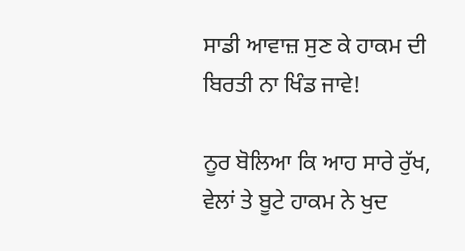ਸਾਡੀ ਆਵਾਜ਼ ਸੁਣ ਕੇ ਹਾਕਮ ਦੀ ਬਿਰਤੀ ਨਾ ਖਿੰਡ ਜਾਵੇ!

ਨੂਰ ਬੋਲਿਆ ਕਿ ਆਹ ਸਾਰੇ ਰੁੱਖ, ਵੇਲਾਂ ਤੇ ਬੂਟੇ ਹਾਕਮ ਨੇ ਖੁਦ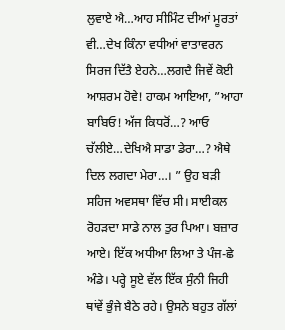ਲੁਵਾਏ ਐ…ਆਹ ਸੀਮਿੰਟ ਦੀਆਂ ਮੂਰਤਾਂ ਵੀ…ਦੇਖ ਕਿੰਨਾ ਵਧੀਆਂ ਵਾਤਾਵਰਨ ਸਿਰਜ ਦਿੱਤੈ ਏਹਨੇ…ਲਗਦੈ ਜਿਵੇਂ ਕੋਈ ਆਸ਼ਰਮ ਹੋਵੇ! ਹਾਕਮ ਆਇਆ, ”ਆਹਾ ਬਾਬਿਓ! ਅੱਜ ਕਿਧਰੋਂ…? ਆਓ ਚੱਲੀਏ…ਦੇਖਿਐ ਸਾਡਾ ਡੇਰਾ…? ਐਥੇ ਦਿਲ ਲਗਦਾ ਮੇਰਾ…। ” ਉਹ ਬੜੀ ਸਹਿਜ ਅਵਸਥਾ ਵਿੱਚ ਸੀ। ਸਾਈਕਲ ਰੋਹੜਦਾ ਸਾਡੇ ਨਾਲ ਤੁਰ ਪਿਆ। ਬਜ਼ਾਰ ਆਏ। ਇੱਕ ਅਧੀਆ ਲਿਆ ਤੇ ਪੰਜ-ਛੇ ਅੰਡੇ। ਪਰ੍ਹੇ ਸੂਏ ਵੱਲ ਇੱਕ ਸੁੰਨੀ ਜਿਹੀ ਥਾਂਵੇਂ ਭੁੰਜੇ ਬੈਠੇ ਰਹੇ। ਉਸਨੇ ਬਹੁਤ ਗੱਲਾਂ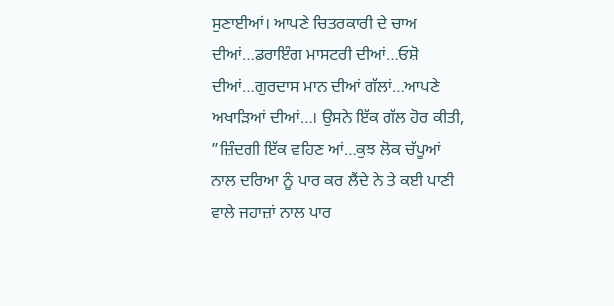ਸੁਣਾਈਆਂ। ਆਪਣੇ ਚਿਤਰਕਾਰੀ ਦੇ ਚਾਅ ਦੀਆਂ…ਡਰਾਇੰਗ ਮਾਸਟਰੀ ਦੀਆਂ…ਓਸ਼ੋ ਦੀਆਂ…ਗੁਰਦਾਸ ਮਾਨ ਦੀਆਂ ਗੱਲਾਂ…ਆਪਣੇ ਅਖਾੜਿਆਂ ਦੀਆਂ…। ਉਸਨੇ ਇੱਕ ਗੱਲ ਹੋਰ ਕੀਤੀ, ”ਜ਼ਿੰਦਗੀ ਇੱਕ ਵਹਿਣ ਆਂ…ਕੁਝ ਲੋਕ ਚੱਪੂਆਂ ਨਾਲ ਦਰਿਆ ਨੂੰ ਪਾਰ ਕਰ ਲੈਂਦੇ ਨੇ ਤੇ ਕਈ ਪਾਣੀ ਵਾਲੇ ਜਹਾਜ਼ਾਂ ਨਾਲ ਪਾਰ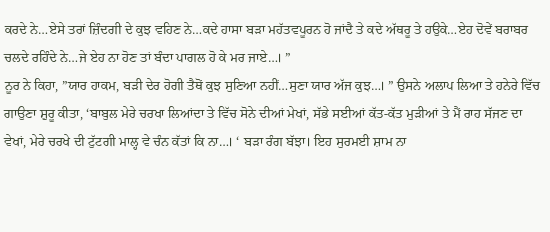ਕਰਦੇ ਨੇ…ਏਸੇ ਤਰਾਂ ਜ਼ਿੰਦਗੀ ਦੇ ਕੁਝ ਵਹਿਣ ਨੇ…ਕਦੇ ਹਾਸਾ ਬੜਾ ਮਹੱਤਵਪੂਰਨ ਹੋ ਜਾਂਦੈ ਤੇ ਕਦੇ ਅੱਥਰੂ ਤੇ ਹਉਕੇ…ਏਹ ਦੋਵੇਂ ਬਰਾਬਰ ਚਲਦੇ ਰਹਿੰਦੇ ਨੇ…ਜੇ ਏਹ ਨਾ ਹੋਣ ਤਾਂ ਬੰਦਾ ਪਾਗਲ ਹੋ ਕੇ ਮਰ ਜਾਏ…। ”
ਨੂਰ ਨੇ ਕਿਹਾ, ”ਯਾਰ ਹਾਕਮ, ਬੜੀ ਦੇਰ ਹੋਗੀ ਤੈਥੋਂ ਕੁਝ ਸੁਣਿਆ ਨਹੀਂ…ਸੁਣਾ ਯਾਰ ਅੱਜ ਕੁਝ…। ” ਉਸਨੇ ਅਲਾਪ ਲਿਆ ਤੇ ਹਨੇਰੇ ਵਿੱਚ ਗਾਉਣਾ ਸ਼ੁਰੂ ਕੀਤਾ, ‘ਬਾਬੁਲ ਮੇਰੇ ਚਰਖਾ ਲਿਆਂਦਾ ਤੇ ਵਿੱਚ ਸੋਨੇ ਦੀਆਂ ਮੇਖਾਂ, ਸੱਭੇ ਸਈਆਂ ਕੱਤ-ਕੱਤ ਮੁੜੀਆਂ ਤੇ ਮੈਂ ਰਾਹ ਸੱਜਣ ਦਾ ਵੇਖਾਂ, ਮੇਰੇ ਚਰਖੇ ਦੀ ਟੁੱਟਗੀ ਮਾਲ੍ਹ ਵੇ ਚੰਨ ਕੱਤਾਂ ਕਿ ਨਾ…। ‘ ਬੜਾ ਰੰਗ ਬੱਝਾ। ਇਹ ਸੁਰਮਈ ਸ਼ਾਮ ਨਾ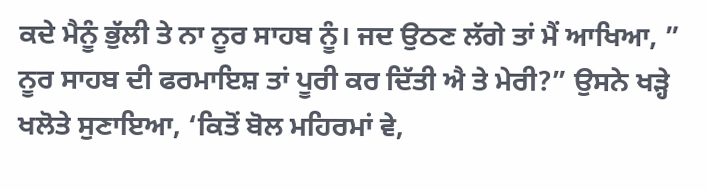ਕਦੇ ਮੈਨੂੰ ਭੁੱਲੀ ਤੇ ਨਾ ਨੂਰ ਸਾਹਬ ਨੂੰ। ਜਦ ਉਠਣ ਲੱਗੇ ਤਾਂ ਮੈਂ ਆਖਿਆ, ” ਨੂਰ ਸਾਹਬ ਦੀ ਫਰਮਾਇਸ਼ ਤਾਂ ਪੂਰੀ ਕਰ ਦਿੱਤੀ ਐ ਤੇ ਮੇਰੀ?” ਉਸਨੇ ਖੜ੍ਹੇ ਖਲੋਤੇ ਸੁਣਾਇਆ, ‘ਕਿਤੋਂ ਬੋਲ ਮਹਿਰਮਾਂ ਵੇ,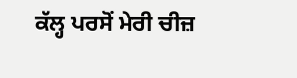ਕੱਲ੍ਹ ਪਰਸੋਂ ਮੇਰੀ ਚੀਜ਼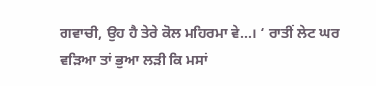ਗਵਾਚੀ, ਉਹ ਹੈ ਤੇਰੇ ਕੋਲ ਮਹਿਰਮਾ ਵੇ…। ‘ ਰਾਤੀਂ ਲੇਟ ਘਰ ਵੜਿਆ ਤਾਂ ਭੁਆ ਲੜੀ ਕਿ ਮਸਾਂ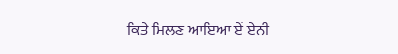ਕਿਤੇ ਮਿਲਣ ਆਇਆ ਏਂ ਏਨੀ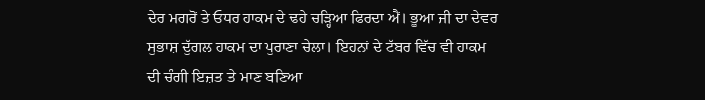ਦੇਰ ਮਗਰੋਂ ਤੇ ਓਧਰ ਹਾਕਮ ਦੇ ਢਹੇ ਚੜ੍ਹਿਆ ਫਿਰਦਾ ਐਂ। ਭੂਆ ਜੀ ਦਾ ਦੇਵਰ ਸੁਭਾਸ਼ ਦੁੱਗਲ ਹਾਕਮ ਦਾ ਪੁਰਾਣਾ ਚੇਲਾ। ਇਹਨਾਂ ਦੇ ਟੱਬਰ ਵਿੱਚ ਵੀ ਹਾਕਮ ਦੀ ਚੰਗੀ ਇਜ਼ਤ ਤੇ ਮਾਣ ਬਣਿਆ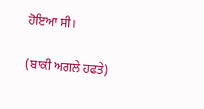ਹੋਇਆ ਸੀ।

(ਬਾਕੀ ਅਗਲੇ ਹਫਤੇ)